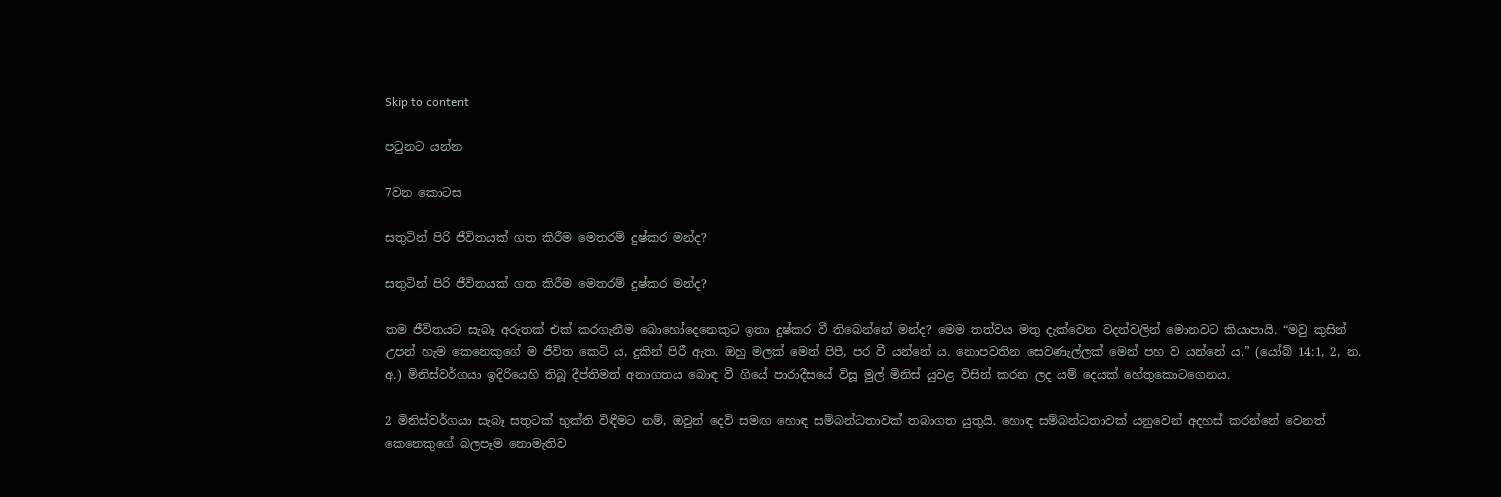Skip to content

පටුනට යන්න

7වන කොටස

සතුටින් පිරි ජීවිතයක් ගත කිරීම මෙතරම් දුෂ්කර මන්ද?

සතුටින් පිරි ජීවිතයක් ගත කිරීම මෙතරම් දුෂ්කර මන්ද?

තම ජීවිතයට සැබෑ අරුතක් එක් කරගැනීම බොහෝදෙනෙකුට ඉතා දුෂ්කර වී තිබෙන්නේ මන්ද? මෙම තත්වය මතු දැක්වෙන වදන්වලින් මොනවට කියාපායි. “මවු කුසින් උපන් හැම කෙනෙකුගේ ම ජීවිත කෙටි ය, දුකින් පිරී ඇත. ඔහු මලක් මෙන් පිපී, පර වී යන්නේ ය. නොපවතින සෙවණැල්ලක් මෙන් පහ ව යන්නේ ය.” (යෝබ් 14:1, 2, න. අ.) මිනිස්වර්ගයා ඉදිරියෙහි තිබූ දීප්තිමත් අනාගතය බොඳ වී ගියේ පාරාදීසයේ විසූ මුල් මිනිස් යුවළ විසින් කරන ලද යම් දෙයක් හේතුකොටගෙනය.

2 මිනිස්වර්ගයා සැබෑ සතුටක් භුක්ති විඳීමට නම්, ඔවුන් දෙවි සමඟ හොඳ සම්බන්ධතාවක් තබාගත යුතුයි. හොඳ සම්බන්ධතාවක් යනුවෙන් අදහස් කරන්නේ වෙනත් කෙනෙකුගේ බලපෑම නොමැතිව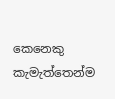කෙනෙකු කැමැත්තෙන්ම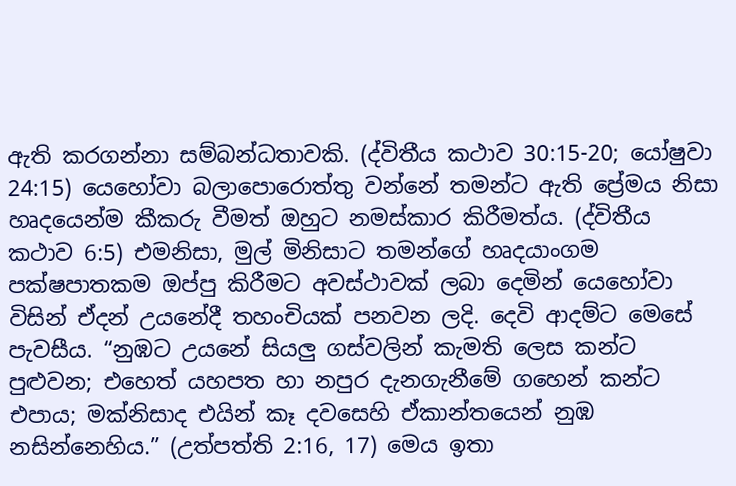ඇති කරගන්නා සම්බන්ධතාවකි. (ද්විතීය කථාව 30:15-20; යෝෂුවා 24:15) යෙහෝවා බලාපොරොත්තු වන්නේ තමන්ට ඇති ප්‍රේමය නිසා හෘදයෙන්ම කීකරු වීමත් ඔහුට නමස්කාර කිරීමත්ය. (ද්විතීය කථාව 6:5) එමනිසා, මුල් මිනිසාට තමන්ගේ හෘදයාංගම පක්ෂපාතකම ඔප්පු කිරීමට අවස්ථාවක් ලබා දෙමින් යෙහෝවා විසින් ඒදන් උයනේදී තහංචියක් පනවන ලදි. දෙවි ආදම්ට මෙසේ පැවසීය. “නුඹට උයනේ සියලු ගස්වලින් කැමති ලෙස කන්ට පුළුවන; එහෙත් යහපත හා නපුර දැනගැනීමේ ගහෙන් කන්ට එපාය; මක්නිසාද එයින් කෑ දවසෙහි ඒකාන්තයෙන් නුඹ නසින්නෙහිය.” (උත්පත්ති 2:16, 17) මෙය ඉතා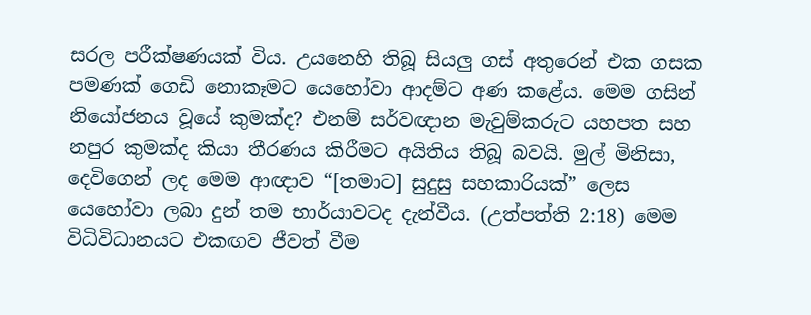සරල පරීක්ෂණයක් විය. උයනෙහි තිබූ සියලු ගස් අතුරෙන් එක ගසක පමණක් ගෙඩි නොකෑමට යෙහෝවා ආදම්ට අණ කළේය. මෙම ගසින් නියෝජනය වූයේ කුමක්ද? එනම් සර්වඥාන මැවුම්කරුට යහපත සහ නපුර කුමක්ද කියා තීරණය කිරීමට අයිතිය තිබූ බවයි. මුල් මිනිසා, දෙවිගෙන් ලද මෙම ආඥාව “[තමාට] සුදුසු සහකාරියක්” ලෙස යෙහෝවා ලබා දුන් තම භාර්යාවටද දැන්වීය. (උත්පත්ති 2:18) මෙම විධිවිධානයට එකඟව ජීවත් වීම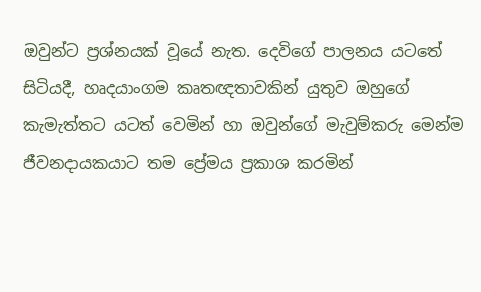ඔවුන්ට ප්‍රශ්නයක් වූයේ නැත. දෙවිගේ පාලනය යටතේ සිටියදී, හෘදයාංගම කෘතඥතාවකින් යුතුව ඔහුගේ කැමැත්තට යටත් වෙමින් හා ඔවුන්ගේ මැවුම්කරු මෙන්ම ජීවනදායකයාට තම ප්‍රේමය ප්‍රකාශ කරමින්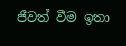ජීවත් වීම ඉතා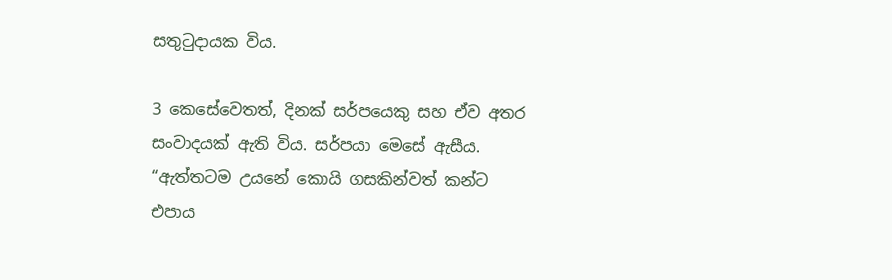සතුටුදායක විය.

3 කෙසේවෙතත්, දිනක් සර්පයෙකු සහ ඒව අතර සංවාදයක් ඇති විය. සර්පයා මෙසේ ඇසීය. “ඇත්තටම උයනේ කොයි ගසකින්වත් කන්ට එපාය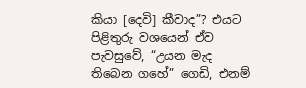කියා [දෙවි] කීවාද”? එයට පිළිතුරු වශයෙන් ඒව පැවසුවේ, “උයන මැද තිබෙන ගහේ” ගෙඩි, එනම්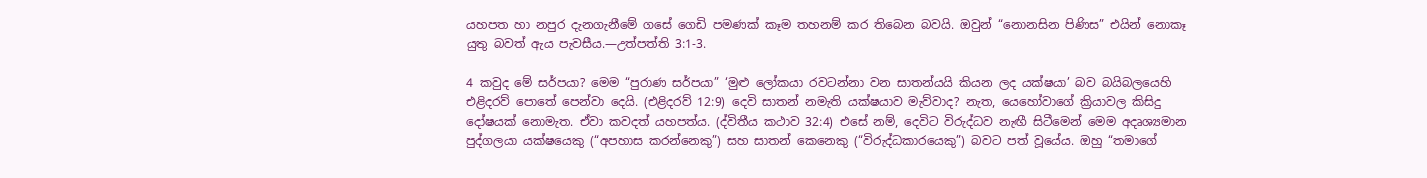යහපත හා නපුර දැනගැනීමේ ගසේ ගෙඩි පමණක් කෑම තහනම් කර තිබෙන බවයි. ඔවුන් “නොනසින පිණිස” එයින් නොකෑ යුතු බවත් ඇය පැවසීය.—උත්පත්ති 3:1-3.

4 කවුද මේ සර්පයා? මෙම “පුරාණ සර්පයා” ‘මුළු ලෝකයා රවටන්නා වන සාතන්යයි කියන ලද යක්ෂයා’ බව බයිබලයෙහි එළිදරව් පොතේ පෙන්වා දෙයි. (එළිදරව් 12:9) දෙවි සාතන් නමැති යක්ෂයාව මැව්වාද? නැත, යෙහෝවාගේ ක්‍රියාවල කිසිදු දෝෂයක් නොමැත. ඒවා කවදත් යහපත්ය. (ද්විතීය කථාව 32:4) එසේ නම්, දෙවිට විරුද්ධව නැඟී සිටීමෙන් මෙම අදෘශ්‍යමාන පුද්ගලයා යක්ෂයෙකු (“අපහාස කරන්නෙකු”) සහ සාතන් කෙනෙකු (“විරුද්ධකාරයෙකු”) බවට පත් වූයේය. ඔහු “තමාගේ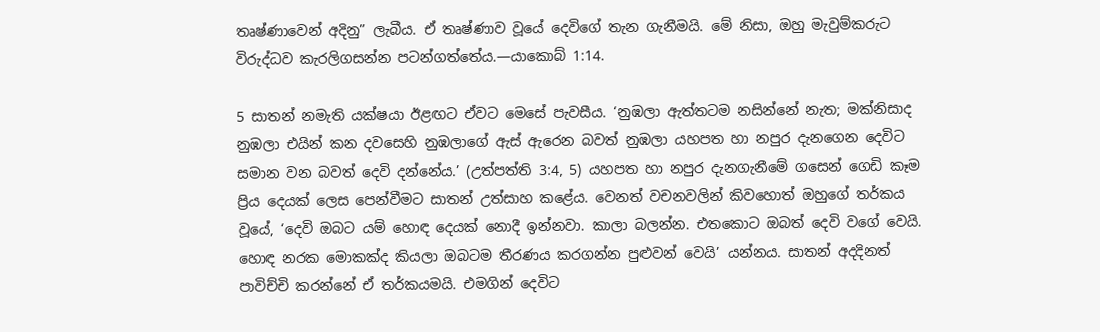තෘෂ්ණාවෙන් අදිනු” ලැබීය. ඒ තෘෂ්ණාව වූයේ දෙවිගේ තැන ගැනීමයි. මේ නිසා, ඔහු මැවුම්කරුට විරුද්ධව කැරලිගසන්න පටන්ගත්තේය.—යාකොබ් 1:14.

5 සාතන් නමැති යක්ෂයා ඊළඟට ඒවට මෙසේ පැවසීය. ‘නුඹලා ඇත්තටම නසින්නේ නැත; මක්නිසාද නුඹලා එයින් කන දවසෙහි නුඹලාගේ ඇස් ඇරෙන බවත් නුඹලා යහපත හා නපුර දැනගෙන දෙවිට සමාන වන බවත් දෙවි දන්නේය.’ (උත්පත්ති 3:4, 5) යහපත හා නපුර දැනගැනීමේ ගසෙන් ගෙඩි කෑම ප්‍රිය දෙයක් ලෙස පෙන්වීමට සාතන් උත්සාහ කළේය. වෙනත් වචනවලින් කිවහොත් ඔහුගේ තර්කය වූයේ, ‘දෙවි ඔබට යම් හොඳ දෙයක් නොදී ඉන්නවා. කාලා බලන්න. එතකොට ඔබත් දෙවි වගේ වෙයි. හොඳ නරක මොකක්ද කියලා ඔබටම තීරණය කරගන්න පුළුවන් වෙයි’ යන්නය. සාතන් අදදිනත් පාවිච්චි කරන්නේ ඒ තර්කයමයි. එමගින් දෙවිට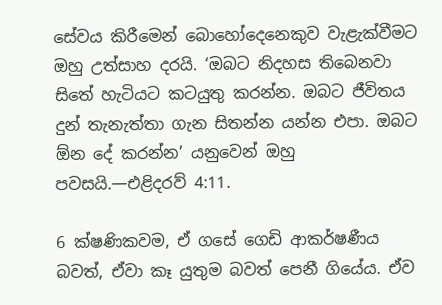සේවය කිරීමෙන් බොහෝදෙනෙකුව වැළැක්වීමට ඔහු උත්සාහ දරයි. ‘ඔබට නිදහස තිබෙනවා සිතේ හැටියට කටයුතු කරන්න. ඔබට ජීවිතය දුන් තැනැත්තා ගැන සිතන්න යන්න එපා. ඔබට ඕන දේ කරන්න’ යනුවෙන් ඔහු පවසයි.—එළිදරව් 4:11.

6 ක්ෂණිකවම, ඒ ගසේ ගෙඩි ආකර්ෂණීය බවත්, ඒවා කෑ යුතුම බවත් පෙනී ගියේය. ඒව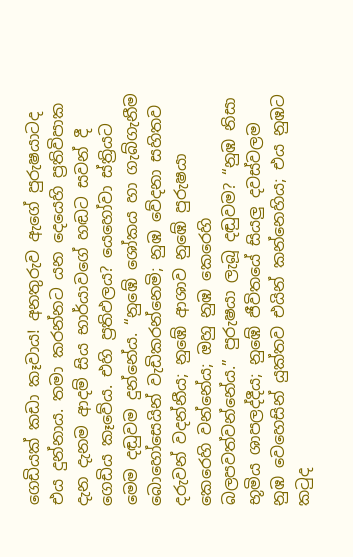ගෙඩියක් කඩා කෑවාය! අනතුරුව ඇගේ පුරුෂයාටද එය දුන්නාය. තමා කරන්නට යන දෙයෙහි ප්‍රතිවිපාක දැන දැනම ආදම් සිය භාර්යාවගේ හඬට සවන් දී ගෙඩිය කෑවේය. එහි ප්‍රතිඵලය? යෙහෝවා ස්ත්‍රියට මෙම දඬුවම දුන්නේය. “නුඹේ ශෝකය හා ගැබ්ගැනීම බොහෝසෙයින් වැඩිකරන්නෙමි; නුඹ වේදනා සහිතව දරුවන් වදන්නීය; නුඹේ ආශාව නුඹේ පුරුෂයා කෙරෙහි වන්නේය; ඔහු නුඹ කෙරෙහි බලපවත්වන්නේය.” පුරුෂයා ලැබූ දඬුවම? “නුඹ නිසා භූමිය ශාපලද්දීය; නුඹේ ජීවිතයේ සියලු දවස්වලම නුඹ වෙහෙසින් යුක්තව එයින් කන්නෙහිය; එය නුඹට කටුද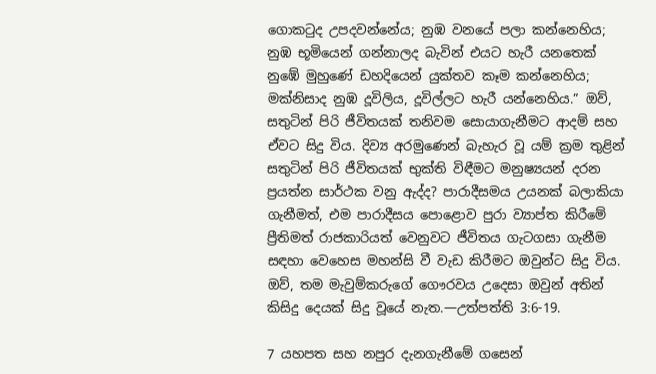ගොකටුද උපදවන්නේය; නුඹ වනයේ පලා කන්නෙහිය; නුඹ භූමියෙන් ගන්නාලද බැවින් එයට හැරී යනතෙක් නුඹේ මුහුණේ ඩහදියෙන් යුක්තව කෑම කන්නෙහිය; මක්නිසාද නුඹ දූවිලිය, දූවිල්ලට හැරී යන්නෙහිය.” ඔව්, සතුටින් පිරි ජීවිතයක් තනිවම සොයාගැනීමට ආදම් සහ ඒවට සිදු විය. දිව්‍ය අරමුණෙන් බැහැර වූ යම් ක්‍රම තුළින් සතුටින් පිරි ජීවිතයක් භුක්ති විඳීමට මනුෂ්‍යයන් දරන ප්‍රයත්න සාර්ථක වනු ඇද්ද? පාරාදීසමය උයනක් බලාකියා ගැනීමත්, එම පාරාදීසය පොළොව පුරා ව්‍යාප්ත කිරීමේ ප්‍රීතිමත් රාජකාරියත් වෙනුවට ජීවිතය ගැටගසා ගැනීම සඳහා වෙහෙස මහන්සි වී වැඩ කිරීමට ඔවුන්ට සිදු විය. ඔව්, තම මැවුම්කරුගේ ගෞරවය උදෙසා ඔවුන් අතින් කිසිදු දෙයක් සිදු වූයේ නැත.—උත්පත්ති 3:6-19.

7 යහපත සහ නපුර දැනගැනීමේ ගසෙන්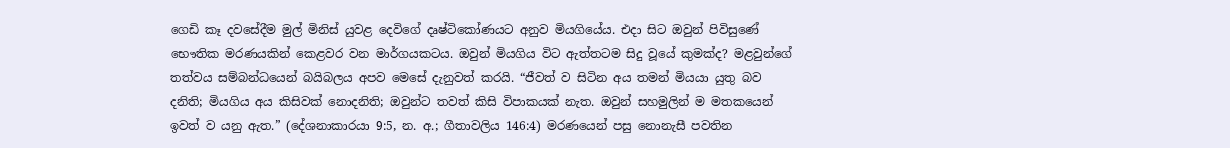ගෙඩි කෑ දවසේදීම මුල් මිනිස් යුවළ දෙවිගේ දෘෂ්ටිකෝණයට අනුව මියගියේය. එදා සිට ඔවුන් පිවිසුණේ භෞතික මරණයකින් කෙළවර වන මාර්ගයකටය. ඔවුන් මියගිය විට ඇත්තටම සිදු වූයේ කුමක්ද? මළවුන්ගේ තත්වය සම්බන්ධයෙන් බයිබලය අපව මෙසේ දැනුවත් කරයි. “ජීවත් ව සිටින අය තමන් මියයා යුතු බව දනිති; මියගිය අය කිසිවක් නොදනිති; ඔවුන්ට තවත් කිසි විපාකයක් නැත. ඔවුන් සහමුලින් ම මතකයෙන් ඉවත් ව යනු ඇත.” (දේශනාකාරයා 9:5, න. අ.; ගීතාවලිය 146:4) මරණයෙන් පසු නොනැසී පවතින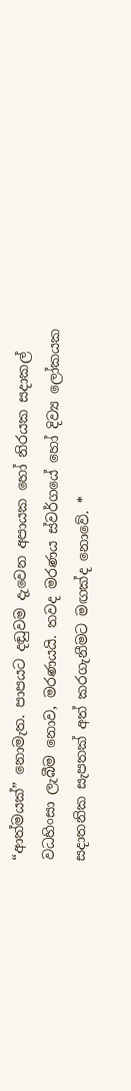“ආත්මයක්” නොමැත. පාපයට දඬුවම දැවෙන අපායක හෝ නිරයක සදාකල් වධහිංසා ලැබීම නොව, මරණයයි. තවද මරණය ස්වර්ගයේ හෝ දිව්‍ය ලෝකයක සදාතනික සැපතක් අත් කරගැනීමට මඟක්ද නොවේ. *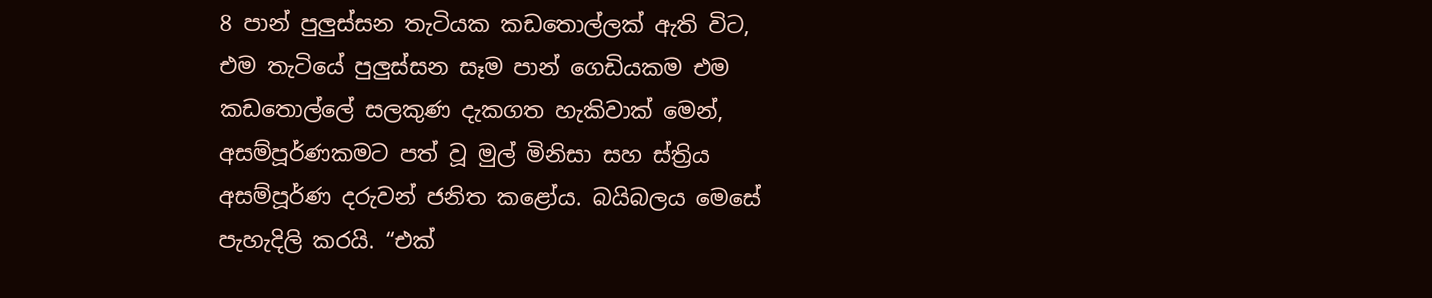8 පාන් පුලුස්සන තැටියක කඩතොල්ලක් ඇති විට, එම තැටියේ පුලුස්සන සෑම පාන් ගෙඩියකම එම කඩතොල්ලේ සලකුණ දැකගත හැකිවාක් මෙන්, අසම්පූර්ණකමට පත් වූ මුල් මිනිසා සහ ස්ත්‍රිය අසම්පූර්ණ දරුවන් ජනිත කළෝය. බයිබලය මෙසේ පැහැදිලි කරයි. “එක්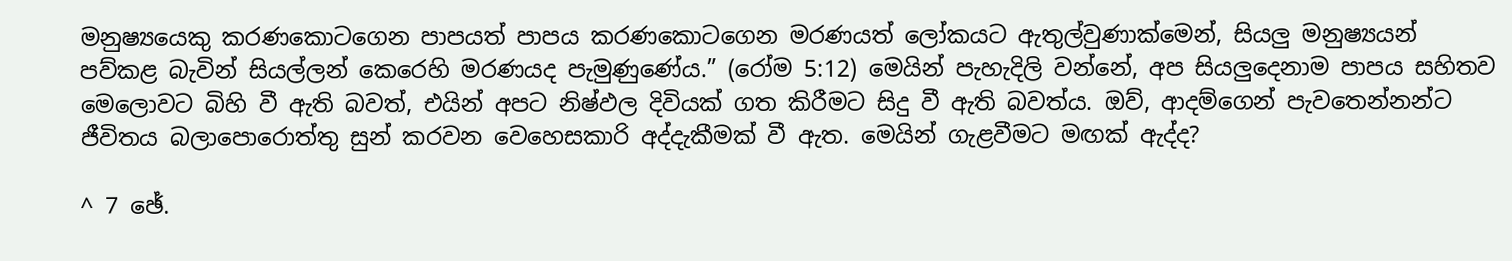මනුෂ්‍යයෙකු කරණකොටගෙන පාපයත් පාපය කරණකොටගෙන මරණයත් ලෝකයට ඇතුල්වුණාක්මෙන්, සියලු මනුෂ්‍යයන් පව්කළ බැවින් සියල්ලන් කෙරෙහි මරණයද පැමුණුණේය.” (රෝම 5:12) මෙයින් පැහැදිලි වන්නේ, අප සියලුදෙනාම පාපය සහිතව මෙලොවට බිහි වී ඇති බවත්, එයින් අපට නිෂ්ඵල දිවියක් ගත කිරීමට සිදු වී ඇති බවත්ය. ඔව්, ආදම්ගෙන් පැවතෙන්නන්ට ජීවිතය බලාපොරොත්තු සුන් කරවන වෙහෙසකාරි අද්දැකීමක් වී ඇත. මෙයින් ගැළවීමට මඟක් ඇද්ද?

^ 7 ඡේ.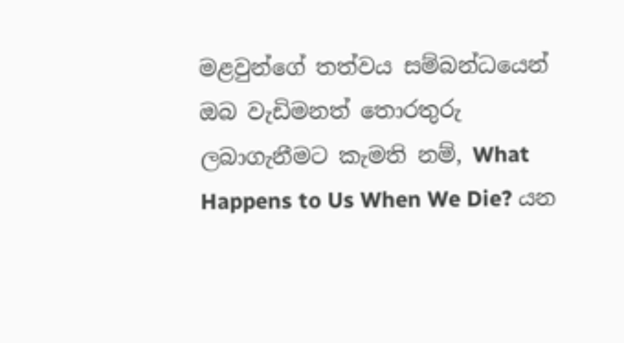මළවුන්ගේ තත්වය සම්බන්ධයෙන් ඔබ වැඩිමනත් තොරතුරු ලබාගැනීමට කැමති නම්, What Happens to Us When We Die? යන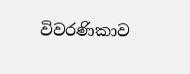විවරණිකාව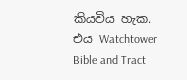කියවිය හැක. එය Watchtower Bible and Tract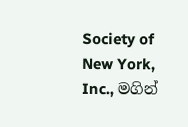Society of New York, Inc., මගින්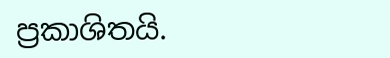ප්‍රකාශිතයි.